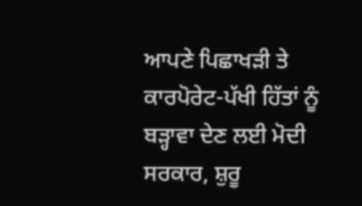ਆਪਣੇ ਪਿਛਾਖੜੀ ਤੇ ਕਾਰਪੋਰੇਟ-ਪੱਖੀ ਹਿੱਤਾਂ ਨੂੰ ਬੜ੍ਹਾਵਾ ਦੇਣ ਲਈ ਮੋਦੀ ਸਰਕਾਰ, ਸ਼ੁਰੂ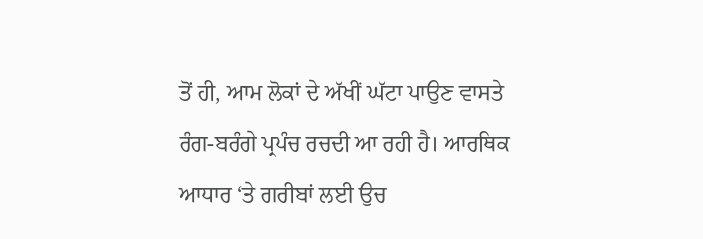ਤੋਂ ਹੀ, ਆਮ ਲੋਕਾਂ ਦੇ ਅੱਖੀਂ ਘੱਟਾ ਪਾਉਣ ਵਾਸਤੇ ਰੰਗ-ਬਰੰਗੇ ਪ੍ਰਪੰਚ ਰਚਦੀ ਆ ਰਹੀ ਹੈ। ਆਰਥਿਕ ਆਧਾਰ ‘ਤੇ ਗਰੀਬਾਂ ਲਈ ਉਚ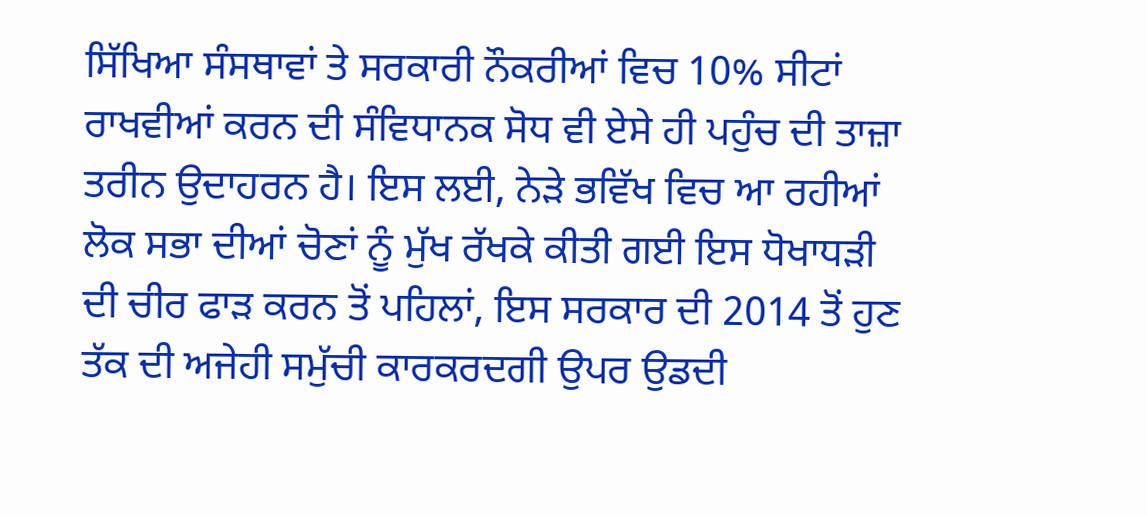ਸਿੱਖਿਆ ਸੰਸਥਾਵਾਂ ਤੇ ਸਰਕਾਰੀ ਨੌਕਰੀਆਂ ਵਿਚ 10% ਸੀਟਾਂ ਰਾਖਵੀਆਂ ਕਰਨ ਦੀ ਸੰਵਿਧਾਨਕ ਸੋਧ ਵੀ ਏਸੇ ਹੀ ਪਹੁੰਚ ਦੀ ਤਾਜ਼ਾ ਤਰੀਨ ਉਦਾਹਰਨ ਹੈ। ਇਸ ਲਈ, ਨੇੜੇ ਭਵਿੱਖ ਵਿਚ ਆ ਰਹੀਆਂ ਲੋਕ ਸਭਾ ਦੀਆਂ ਚੋਣਾਂ ਨੂੰ ਮੁੱਖ ਰੱਖਕੇ ਕੀਤੀ ਗਈ ਇਸ ਧੋਖਾਧੜੀ ਦੀ ਚੀਰ ਫਾੜ ਕਰਨ ਤੋਂ ਪਹਿਲਾਂ, ਇਸ ਸਰਕਾਰ ਦੀ 2014 ਤੋਂ ਹੁਣ ਤੱਕ ਦੀ ਅਜੇਹੀ ਸਮੁੱਚੀ ਕਾਰਕਰਦਗੀ ਉਪਰ ਉਡਦੀ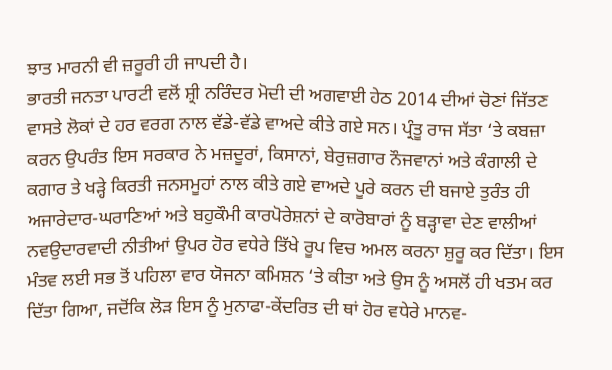ਝਾਤ ਮਾਰਨੀ ਵੀ ਜ਼ਰੂਰੀ ਹੀ ਜਾਪਦੀ ਹੈ।
ਭਾਰਤੀ ਜਨਤਾ ਪਾਰਟੀ ਵਲੋਂ ਸ਼੍ਰੀ ਨਰਿੰਦਰ ਮੋਦੀ ਦੀ ਅਗਵਾਈ ਹੇਠ 2014 ਦੀਆਂ ਚੋਣਾਂ ਜਿੱਤਣ ਵਾਸਤੇ ਲੋਕਾਂ ਦੇ ਹਰ ਵਰਗ ਨਾਲ ਵੱਡੇ-ਵੱਡੇ ਵਾਅਦੇ ਕੀਤੇ ਗਏ ਸਨ। ਪ੍ਰੰਤੂ ਰਾਜ ਸੱਤਾ ‘ਤੇ ਕਬਜ਼ਾ ਕਰਨ ਉਪਰੰਤ ਇਸ ਸਰਕਾਰ ਨੇ ਮਜ਼ਦੂਰਾਂ, ਕਿਸਾਨਾਂ, ਬੇਰੁਜ਼ਗਾਰ ਨੌਜਵਾਨਾਂ ਅਤੇ ਕੰਗਾਲੀ ਦੇ ਕਗਾਰ ਤੇ ਖੜ੍ਹੇ ਕਿਰਤੀ ਜਨਸਮੂਹਾਂ ਨਾਲ ਕੀਤੇ ਗਏ ਵਾਅਦੇ ਪੂਰੇ ਕਰਨ ਦੀ ਬਜਾਏ ਤੁਰੰਤ ਹੀ ਅਜਾਰੇਦਾਰ-ਘਰਾਣਿਆਂ ਅਤੇ ਬਹੁਕੌਮੀ ਕਾਰਪੋਰੇਸ਼ਨਾਂ ਦੇ ਕਾਰੋਬਾਰਾਂ ਨੂੰ ਬੜ੍ਹਾਵਾ ਦੇਣ ਵਾਲੀਆਂ ਨਵਉਦਾਰਵਾਦੀ ਨੀਤੀਆਂ ਉਪਰ ਹੋਰ ਵਧੇਰੇ ਤਿੱਖੇ ਰੂਪ ਵਿਚ ਅਮਲ ਕਰਨਾ ਸ਼ੁਰੂ ਕਰ ਦਿੱਤਾ। ਇਸ ਮੰਤਵ ਲਈ ਸਭ ਤੋਂ ਪਹਿਲਾ ਵਾਰ ਯੋਜਨਾ ਕਮਿਸ਼ਨ ‘ਤੇ ਕੀਤਾ ਅਤੇ ਉਸ ਨੂੰ ਅਸਲੋਂ ਹੀ ਖਤਮ ਕਰ ਦਿੱਤਾ ਗਿਆ, ਜਦੋਂਕਿ ਲੋੜ ਇਸ ਨੂੰ ਮੁਨਾਫਾ-ਕੇਂਦਰਿਤ ਦੀ ਥਾਂ ਹੋਰ ਵਧੇਰੇ ਮਾਨਵ-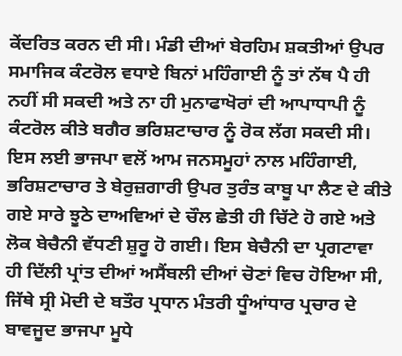ਕੇਂਦਰਿਤ ਕਰਨ ਦੀ ਸੀ। ਮੰਡੀ ਦੀਆਂ ਬੇਰਹਿਮ ਸ਼ਕਤੀਆਂ ਉਪਰ ਸਮਾਜਿਕ ਕੰਟਰੋਲ ਵਧਾਏ ਬਿਨਾਂ ਮਹਿੰਗਾਈ ਨੂੰ ਤਾਂ ਨੱਥ ਪੈ ਹੀ ਨਹੀਂ ਸੀ ਸਕਦੀ ਅਤੇ ਨਾ ਹੀ ਮੁਨਾਫਾਖੋਰਾਂ ਦੀ ਆਪਾਧਾਪੀ ਨੂੰ ਕੰਟਰੋਲ ਕੀਤੇ ਬਗੈਰ ਭਰਿਸ਼ਟਾਚਾਰ ਨੂੰ ਰੋਕ ਲੱਗ ਸਕਦੀ ਸੀ। ਇਸ ਲਈ ਭਾਜਪਾ ਵਲੋਂ ਆਮ ਜਨਸਮੂਹਾਂ ਨਾਲ ਮਹਿੰਗਾਈ, ਭਰਿਸ਼ਟਾਚਾਰ ਤੇ ਬੇਰੁਜ਼ਗਾਰੀ ਉਪਰ ਤੁਰੰਤ ਕਾਬੂ ਪਾ ਲੈਣ ਦੇ ਕੀਤੇ ਗਏ ਸਾਰੇ ਝੂਠੇ ਦਾਅਵਿਆਂ ਦੇ ਚੌਲ ਛੇਤੀ ਹੀ ਚਿੱਟੇ ਹੋ ਗਏ ਅਤੇ ਲੋਕ ਬੇਚੈਨੀ ਵੱਧਣੀ ਸ਼ੁਰੂ ਹੋ ਗਈ। ਇਸ ਬੇਚੈਨੀ ਦਾ ਪ੍ਰਗਟਾਵਾ ਹੀ ਦਿੱਲੀ ਪ੍ਰਾਂਤ ਦੀਆਂ ਅਸੈਂਬਲੀ ਦੀਆਂ ਚੋਣਾਂ ਵਿਚ ਹੋਇਆ ਸੀ, ਜਿੱਥੇ ਸ੍ਰੀ ਮੋਦੀ ਦੇ ਬਤੌਰ ਪ੍ਰਧਾਨ ਮੰਤਰੀ ਧੂੰਆਂਧਾਰ ਪ੍ਰਚਾਰ ਦੇ ਬਾਵਜੂਦ ਭਾਜਪਾ ਮੂਧੇ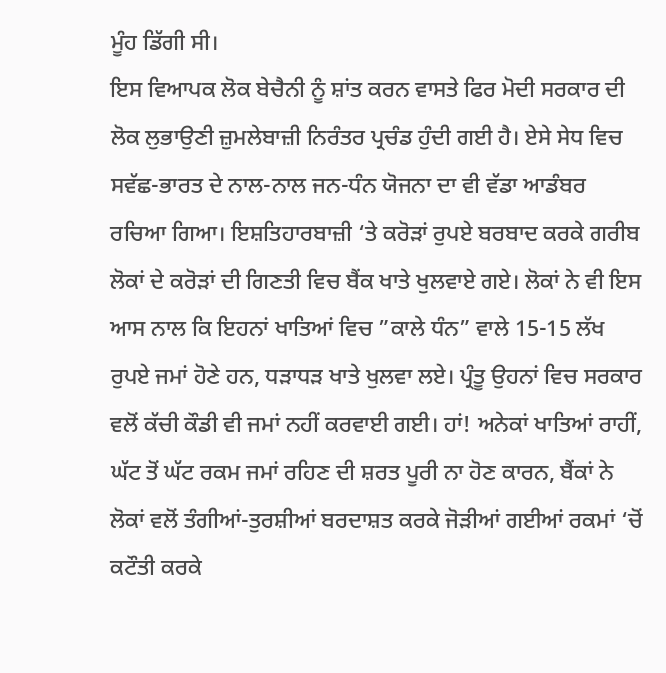ਮੂੰਹ ਡਿੱਗੀ ਸੀ।
ਇਸ ਵਿਆਪਕ ਲੋਕ ਬੇਚੈਨੀ ਨੂੰ ਸ਼ਾਂਤ ਕਰਨ ਵਾਸਤੇ ਫਿਰ ਮੋਦੀ ਸਰਕਾਰ ਦੀ ਲੋਕ ਲੁਭਾਉਣੀ ਜ਼ੁਮਲੇਬਾਜ਼ੀ ਨਿਰੰਤਰ ਪ੍ਰਚੰਡ ਹੁੰਦੀ ਗਈ ਹੈ। ਏਸੇ ਸੇਧ ਵਿਚ ਸਵੱਛ-ਭਾਰਤ ਦੇ ਨਾਲ-ਨਾਲ ਜਨ-ਧੰਨ ਯੋਜਨਾ ਦਾ ਵੀ ਵੱਡਾ ਆਡੰਬਰ ਰਚਿਆ ਗਿਆ। ਇਸ਼ਤਿਹਾਰਬਾਜ਼ੀ ‘ਤੇ ਕਰੋੜਾਂ ਰੁਪਏ ਬਰਬਾਦ ਕਰਕੇ ਗਰੀਬ ਲੋਕਾਂ ਦੇ ਕਰੋੜਾਂ ਦੀ ਗਿਣਤੀ ਵਿਚ ਬੈਂਕ ਖਾਤੇ ਖੁਲਵਾਏ ਗਏ। ਲੋਕਾਂ ਨੇ ਵੀ ਇਸ ਆਸ ਨਾਲ ਕਿ ਇਹਨਾਂ ਖਾਤਿਆਂ ਵਿਚ ”ਕਾਲੇ ਧੰਨ” ਵਾਲੇ 15-15 ਲੱਖ ਰੁਪਏ ਜਮਾਂ ਹੋਣੇ ਹਨ, ਧੜਾਧੜ ਖਾਤੇ ਖੁਲਵਾ ਲਏ। ਪ੍ਰੰਤੂ ਉਹਨਾਂ ਵਿਚ ਸਰਕਾਰ ਵਲੋਂ ਕੱਚੀ ਕੌਡੀ ਵੀ ਜਮਾਂ ਨਹੀਂ ਕਰਵਾਈ ਗਈ। ਹਾਂ! ਅਨੇਕਾਂ ਖਾਤਿਆਂ ਰਾਹੀਂ, ਘੱਟ ਤੋਂ ਘੱਟ ਰਕਮ ਜਮਾਂ ਰਹਿਣ ਦੀ ਸ਼ਰਤ ਪੂਰੀ ਨਾ ਹੋਣ ਕਾਰਨ, ਬੈਂਕਾਂ ਨੇ ਲੋਕਾਂ ਵਲੋਂ ਤੰਗੀਆਂ-ਤੁਰਸ਼ੀਆਂ ਬਰਦਾਸ਼ਤ ਕਰਕੇ ਜੋੜੀਆਂ ਗਈਆਂ ਰਕਮਾਂ ‘ਚੋਂ ਕਟੌਤੀ ਕਰਕੇ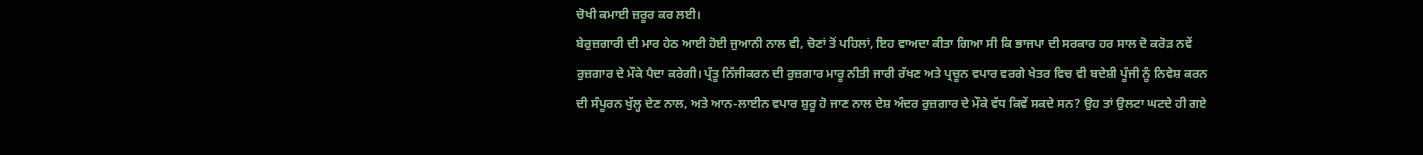ਚੋਖੀ ਕਮਾਈ ਜ਼ਰੂਰ ਕਰ ਲਈ।
ਬੇਰੁਜ਼ਗਾਰੀ ਦੀ ਮਾਰ ਹੇਠ ਆਈ ਹੋਈ ਜੁਆਨੀ ਨਾਲ ਵੀ, ਚੋਣਾਂ ਤੋਂ ਪਹਿਲਾਂ, ਇਹ ਵਾਅਦਾ ਕੀਤਾ ਗਿਆ ਸੀ ਕਿ ਭਾਜਪਾ ਦੀ ਸਰਕਾਰ ਹਰ ਸਾਲ ਦੋ ਕਰੋੜ ਨਵੇਂ ਰੁਜ਼ਗਾਰ ਦੇ ਮੌਕੇ ਪੈਦਾ ਕਰੇਗੀ। ਪ੍ਰੰਤੂ ਨਿੱਜੀਕਰਨ ਦੀ ਰੁਜ਼ਗਾਰ ਮਾਰੂ ਨੀਤੀ ਜਾਰੀ ਰੱਖਣ ਅਤੇ ਪ੍ਰਚੂਨ ਵਪਾਰ ਵਰਗੇ ਖੇਤਰ ਵਿਚ ਵੀ ਬਦੇਸ਼ੀ ਪੂੰਜੀ ਨੂੰ ਨਿਵੇਸ਼ ਕਰਨ ਦੀ ਸੰਪੂਰਨ ਖੁੱਲ੍ਹ ਦੇਣ ਨਾਲ, ਅਤੇ ਆਨ-ਲਾਈਨ ਵਪਾਰ ਸ਼ੁਰੂ ਹੋ ਜਾਣ ਨਾਲ ਦੇਸ਼ ਅੰਦਰ ਰੁਜ਼ਗਾਰ ਦੇ ਮੌਕੇ ਵੱਧ ਕਿਵੇਂ ਸਕਦੇ ਸਨ? ਉਹ ਤਾਂ ਉਲਟਾ ਘਟਦੇ ਹੀ ਗਏ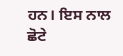ਹਨ। ਇਸ ਨਾਲ ਛੋਟੇ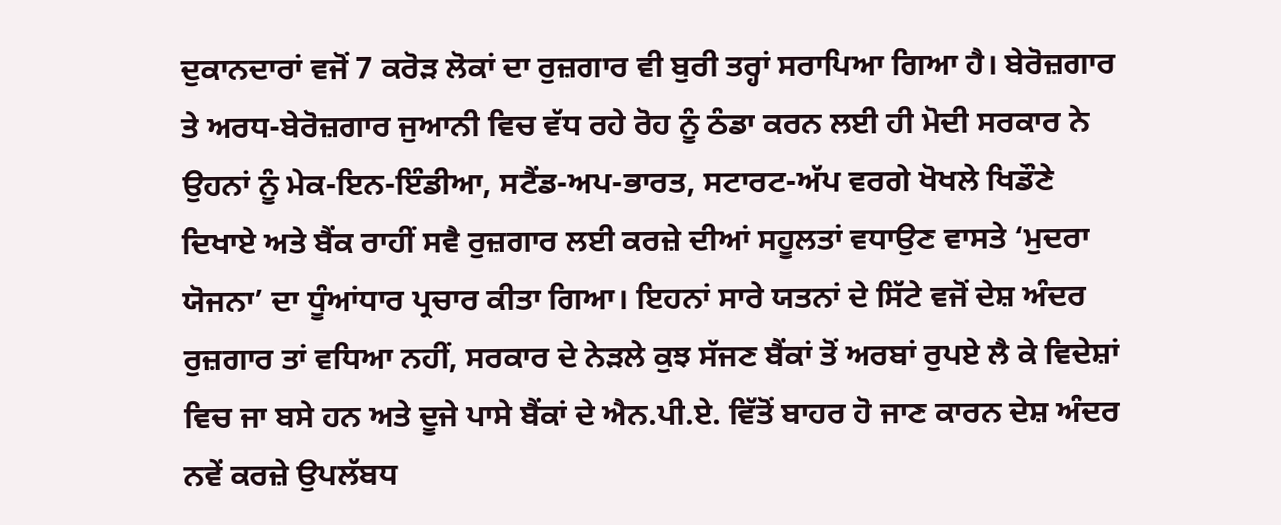ਦੁਕਾਨਦਾਰਾਂ ਵਜੋਂ 7 ਕਰੋੜ ਲੋਕਾਂ ਦਾ ਰੁਜ਼ਗਾਰ ਵੀ ਬੁਰੀ ਤਰ੍ਹਾਂ ਸਰਾਪਿਆ ਗਿਆ ਹੈ। ਬੇਰੋਜ਼ਗਾਰ ਤੇ ਅਰਧ-ਬੇਰੋਜ਼ਗਾਰ ਜੁਆਨੀ ਵਿਚ ਵੱਧ ਰਹੇ ਰੋਹ ਨੂੰ ਠੰਡਾ ਕਰਨ ਲਈ ਹੀ ਮੋਦੀ ਸਰਕਾਰ ਨੇ ਉਹਨਾਂ ਨੂੰ ਮੇਕ-ਇਨ-ਇੰਡੀਆ, ਸਟੈਂਡ-ਅਪ-ਭਾਰਤ, ਸਟਾਰਟ-ਅੱਪ ਵਰਗੇ ਖੋਖਲੇ ਖਿਡੌਣੇ ਦਿਖਾਏ ਅਤੇ ਬੈਂਕ ਰਾਹੀਂ ਸਵੈ ਰੁਜ਼ਗਾਰ ਲਈ ਕਰਜ਼ੇ ਦੀਆਂ ਸਹੂਲਤਾਂ ਵਧਾਉਣ ਵਾਸਤੇ ‘ਮੁਦਰਾ ਯੋਜਨਾ’ ਦਾ ਧੂੰਆਂਧਾਰ ਪ੍ਰਚਾਰ ਕੀਤਾ ਗਿਆ। ਇਹਨਾਂ ਸਾਰੇ ਯਤਨਾਂ ਦੇ ਸਿੱਟੇ ਵਜੋਂ ਦੇਸ਼ ਅੰਦਰ ਰੁਜ਼ਗਾਰ ਤਾਂ ਵਧਿਆ ਨਹੀਂ, ਸਰਕਾਰ ਦੇ ਨੇੜਲੇ ਕੁਝ ਸੱਜਣ ਬੈਂਕਾਂ ਤੋਂ ਅਰਬਾਂ ਰੁਪਏ ਲੈ ਕੇ ਵਿਦੇਸ਼ਾਂ ਵਿਚ ਜਾ ਬਸੇ ਹਨ ਅਤੇ ਦੂਜੇ ਪਾਸੇ ਬੈਂਕਾਂ ਦੇ ਐਨ.ਪੀ.ਏ. ਵਿੱਤੋਂ ਬਾਹਰ ਹੋ ਜਾਣ ਕਾਰਨ ਦੇਸ਼ ਅੰਦਰ ਨਵੇਂ ਕਰਜ਼ੇ ਉਪਲੱਬਧ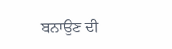ਬਨਾਉਣ ਦੀ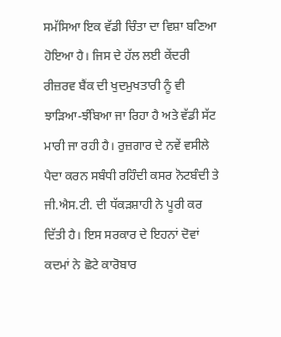ਸਮੱਸਿਆ ਇਕ ਵੱਡੀ ਚਿੰਤਾ ਦਾ ਵਿਸ਼ਾ ਬਣਿਆ ਹੋਇਆ ਹੈ। ਜਿਸ ਦੇ ਹੱਲ ਲਈ ਕੇਂਦਰੀ ਰੀਜ਼ਰਵ ਬੈਂਕ ਦੀ ਖੁਦਮੁਖਤਾਰੀ ਨੂੰ ਵੀ ਝਾੜਿਆ-ਝੰਬਿਆ ਜਾ ਰਿਹਾ ਹੈ ਅਤੇ ਵੱਡੀ ਸੱਟ ਮਾਰੀ ਜਾ ਰਹੀ ਹੈ। ਰੁਜ਼ਗਾਰ ਦੇ ਨਵੇਂ ਵਸੀਲੇ ਪੈਦਾ ਕਰਨ ਸਬੰਧੀ ਰਹਿੰਦੀ ਕਸਰ ਨੋਟਬੰਦੀ ਤੇ ਜੀ.ਐਸ.ਟੀ. ਦੀ ਧੱਕੜਸ਼ਾਹੀ ਨੇ ਪੂਰੀ ਕਰ ਦਿੱਤੀ ਹੈ। ਇਸ ਸਰਕਾਰ ਦੇ ਇਹਨਾਂ ਦੋਵਾਂ ਕਦਮਾਂ ਨੇ ਛੋਟੇ ਕਾਰੋਬਾਰ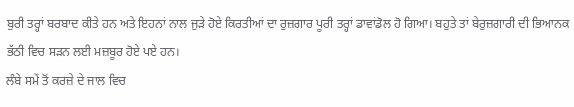ਬੁਰੀ ਤਰ੍ਹਾਂ ਬਰਬਾਦ ਕੀਤੇ ਹਨ ਅਤੇ ਇਹਨਾਂ ਨਾਲ ਜੁੜੇ ਹੋਏ ਕਿਰਤੀਆਂ ਦਾ ਰੁਜ਼ਗਾਰ ਪੂਰੀ ਤਰ੍ਹਾਂ ਡਾਵਾਂਡੋਲ ਹੋ ਗਿਆ। ਬਹੁਤੇ ਤਾਂ ਬੇਰੁਜ਼ਗਾਰੀ ਦੀ ਭਿਆਨਕ ਭੱਠੀ ਵਿਚ ਸੜਨ ਲਈ ਮਜ਼ਬੂਰ ਹੋਏ ਪਏ ਹਨ।
ਲੰਬੇ ਸਮੇਂ ਤੋਂ ਕਰਜ਼ੇ ਦੇ ਜਾਲ ਵਿਚ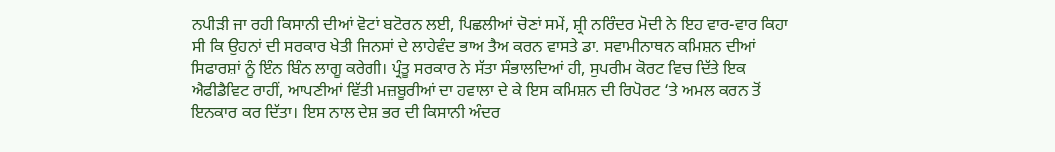ਨਪੀੜੀ ਜਾ ਰਹੀ ਕਿਸਾਨੀ ਦੀਆਂ ਵੋਟਾਂ ਬਟੋਰਨ ਲਈ, ਪਿਛਲੀਆਂ ਚੋਣਾਂ ਸਮੇਂ, ਸ਼੍ਰੀ ਨਰਿੰਦਰ ਮੋਦੀ ਨੇ ਇਹ ਵਾਰ-ਵਾਰ ਕਿਹਾ ਸੀ ਕਿ ਉਹਨਾਂ ਦੀ ਸਰਕਾਰ ਖੇਤੀ ਜਿਨਸਾਂ ਦੇ ਲਾਹੇਵੰਦ ਭਾਅ ਤੈਅ ਕਰਨ ਵਾਸਤੇ ਡਾ. ਸਵਾਮੀਨਾਥਨ ਕਮਿਸ਼ਨ ਦੀਆਂ ਸਿਫਾਰਸ਼ਾਂ ਨੂੰ ਇੰਨ ਬਿੰਨ ਲਾਗੂ ਕਰੇਗੀ। ਪ੍ਰੰਤੂ ਸਰਕਾਰ ਨੇ ਸੱਤਾ ਸੰਭਾਲਦਿਆਂ ਹੀ, ਸੁਪਰੀਮ ਕੋਰਟ ਵਿਚ ਦਿੱਤੇ ਇਕ ਐਫੀਡੈਵਿਟ ਰਾਹੀਂ, ਆਪਣੀਆਂ ਵਿੱਤੀ ਮਜ਼ਬੂਰੀਆਂ ਦਾ ਹਵਾਲਾ ਦੇ ਕੇ ਇਸ ਕਮਿਸ਼ਨ ਦੀ ਰਿਪੋਰਟ ‘ਤੇ ਅਮਲ ਕਰਨ ਤੋਂ ਇਨਕਾਰ ਕਰ ਦਿੱਤਾ। ਇਸ ਨਾਲ ਦੇਸ਼ ਭਰ ਦੀ ਕਿਸਾਨੀ ਅੰਦਰ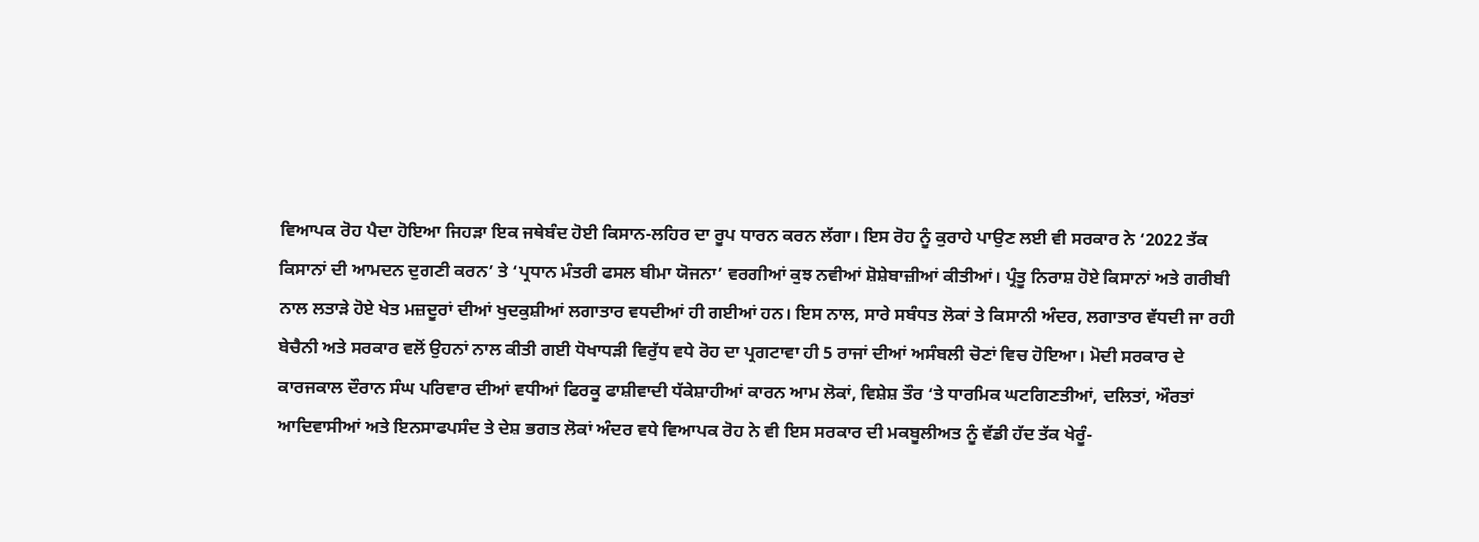ਵਿਆਪਕ ਰੋਹ ਪੈਦਾ ਹੋਇਆ ਜਿਹੜਾ ਇਕ ਜਥੇਬੰਦ ਹੋਈ ਕਿਸਾਨ-ਲਹਿਰ ਦਾ ਰੂਪ ਧਾਰਨ ਕਰਨ ਲੱਗਾ। ਇਸ ਰੋਹ ਨੂੰ ਕੁਰਾਹੇ ਪਾਉਣ ਲਈ ਵੀ ਸਰਕਾਰ ਨੇ ‘2022 ਤੱਕ ਕਿਸਾਨਾਂ ਦੀ ਆਮਦਨ ਦੁਗਣੀ ਕਰਨ’ ਤੇ ‘ਪ੍ਰਧਾਨ ਮੰਤਰੀ ਫਸਲ ਬੀਮਾ ਯੋਜਨਾ’ ਵਰਗੀਆਂ ਕੁਝ ਨਵੀਆਂ ਸ਼ੋਸ਼ੇਬਾਜ਼ੀਆਂ ਕੀਤੀਆਂ। ਪ੍ਰੰਤੂ ਨਿਰਾਸ਼ ਹੋਏ ਕਿਸਾਨਾਂ ਅਤੇ ਗਰੀਬੀ ਨਾਲ ਲਤਾੜੇ ਹੋਏ ਖੇਤ ਮਜ਼ਦੂਰਾਂ ਦੀਆਂ ਖੁਦਕੁਸ਼ੀਆਂ ਲਗਾਤਾਰ ਵਧਦੀਆਂ ਹੀ ਗਈਆਂ ਹਨ। ਇਸ ਨਾਲ, ਸਾਰੇ ਸਬੰਧਤ ਲੋਕਾਂ ਤੇ ਕਿਸਾਨੀ ਅੰਦਰ, ਲਗਾਤਾਰ ਵੱਧਦੀ ਜਾ ਰਹੀ ਬੇਚੈਨੀ ਅਤੇ ਸਰਕਾਰ ਵਲੋਂ ਉਹਨਾਂ ਨਾਲ ਕੀਤੀ ਗਈ ਧੋਖਾਧੜੀ ਵਿਰੁੱਧ ਵਧੇ ਰੋਹ ਦਾ ਪ੍ਰਗਟਾਵਾ ਹੀ 5 ਰਾਜਾਂ ਦੀਆਂ ਅਸੰਬਲੀ ਚੋਣਾਂ ਵਿਚ ਹੋਇਆ। ਮੋਦੀ ਸਰਕਾਰ ਦੇ ਕਾਰਜਕਾਲ ਦੌਰਾਨ ਸੰਘ ਪਰਿਵਾਰ ਦੀਆਂ ਵਧੀਆਂ ਫਿਰਕੂ ਫਾਸ਼ੀਵਾਦੀ ਧੱਕੇਸ਼ਾਹੀਆਂ ਕਾਰਨ ਆਮ ਲੋਕਾਂ, ਵਿਸ਼ੇਸ਼ ਤੌਰ ‘ਤੇ ਧਾਰਮਿਕ ਘਟਗਿਣਤੀਆਂ, ਦਲਿਤਾਂ, ਔਰਤਾਂ ਆਦਿਵਾਸੀਆਂ ਅਤੇ ਇਨਸਾਫਪਸੰਦ ਤੇ ਦੇਸ਼ ਭਗਤ ਲੋਕਾਂ ਅੰਦਰ ਵਧੇ ਵਿਆਪਕ ਰੋਹ ਨੇ ਵੀ ਇਸ ਸਰਕਾਰ ਦੀ ਮਕਬੂਲੀਅਤ ਨੂੰ ਵੱਡੀ ਹੱਦ ਤੱਕ ਖੇਰੂੰ-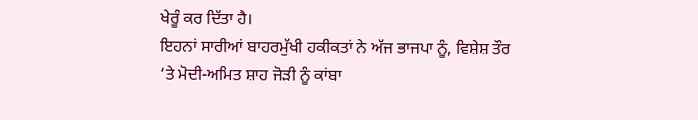ਖੇਰੂੰ ਕਰ ਦਿੱਤਾ ਹੈ।
ਇਹਨਾਂ ਸਾਰੀਆਂ ਬਾਹਰਮੁੱਖੀ ਹਕੀਕਤਾਂ ਨੇ ਅੱਜ ਭਾਜਪਾ ਨੂੰ, ਵਿਸ਼ੇਸ਼ ਤੌਰ ‘ਤੇ ਮੋਦੀ-ਅਮਿਤ ਸ਼ਾਹ ਜੋੜੀ ਨੂੰ ਕਾਂਬਾ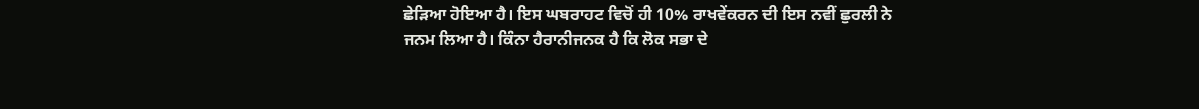ਛੇੜਿਆ ਹੋਇਆ ਹੈ। ਇਸ ਘਬਰਾਹਟ ਵਿਚੋਂ ਹੀ 10% ਰਾਖਵੇਂਕਰਨ ਦੀ ਇਸ ਨਵੀਂ ਛੁਰਲੀ ਨੇ ਜਨਮ ਲਿਆ ਹੈ। ਕਿੰਨਾ ਹੈਰਾਨੀਜਨਕ ਹੈ ਕਿ ਲੋਕ ਸਭਾ ਦੇ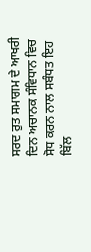ਸਰਦ ਰੁਤ ਸਮਾਗਮ ਦੇ ਆਖਰੀ ਦਿਨ ਅਚਾਨਕ ਸੰਵਿਧਾਨ ਵਿਚ ਸੋਧ ਕਰਨ ਨਾਲ ਸਬੰਧਤ ਇਹ ਬਿੱਲ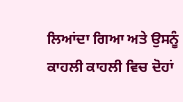ਲਿਆਂਦਾ ਗਿਆ ਅਤੇ ਉਸਨੂੰ ਕਾਹਲੀ ਕਾਹਲੀ ਵਿਚ ਦੋਹਾਂ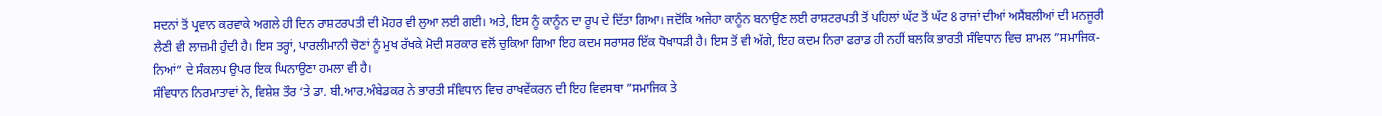ਸਦਨਾਂ ਤੋਂ ਪ੍ਰਵਾਨ ਕਰਵਾਕੇ ਅਗਲੇ ਹੀ ਦਿਨ ਰਾਸ਼ਟਰਪਤੀ ਦੀ ਮੋਹਰ ਵੀ ਲੁਆ ਲਈ ਗਈ। ਅਤੇ, ਇਸ ਨੂੰ ਕਾਨੂੰਨ ਦਾ ਰੂਪ ਦੇ ਦਿੱਤਾ ਗਿਆ। ਜਦੋਂਕਿ ਅਜੇਹਾ ਕਾਨੂੰਨ ਬਨਾਉਣ ਲਈ ਰਾਸ਼ਟਰਪਤੀ ਤੋਂ ਪਹਿਲਾਂ ਘੱਟ ਤੋਂ ਘੱਟ 8 ਰਾਜਾਂ ਦੀਆਂ ਅਸੈਂਬਲੀਆਂ ਦੀ ਮਨਜੂਰੀ ਲੈਣੀ ਵੀ ਲਾਜ਼ਮੀ ਹੁੰਦੀ ਹੈ। ਇਸ ਤਰ੍ਹਾਂ, ਪਾਰਲੀਮਾਨੀ ਚੋਣਾਂ ਨੂੰ ਮੁਖ ਰੱਖਕੇ ਮੋਦੀ ਸਰਕਾਰ ਵਲੋਂ ਚੁਕਿਆ ਗਿਆ ਇਹ ਕਦਮ ਸਰਾਸਰ ਇੱਕ ਧੋਖਾਧੜੀ ਹੈ। ਇਸ ਤੋਂ ਵੀ ਅੱਗੇ, ਇਹ ਕਦਮ ਨਿਰਾ ਫਰਾਡ ਹੀ ਨਹੀਂ ਬਲਕਿ ਭਾਰਤੀ ਸੰਵਿਧਾਨ ਵਿਚ ਸ਼ਾਮਲ ”ਸਮਾਜਿਕ-ਨਿਆਂ” ਦੇ ਸੰਕਲਪ ਉਪਰ ਇਕ ਘਿਨਾਉਣਾ ਹਮਲਾ ਵੀ ਹੈ।
ਸੰਵਿਧਾਨ ਨਿਰਮਾਤਾਵਾਂ ਨੇ, ਵਿਸ਼ੇਸ਼ ਤੌਰ ‘ਤੇ ਡਾ. ਬੀ.ਆਰ.ਅੰਬੇਡਕਰ ਨੇ ਭਾਰਤੀ ਸੰਵਿਧਾਨ ਵਿਚ ਰਾਖਵੇਂਕਰਨ ਦੀ ਇਹ ਵਿਵਸਥਾ ”ਸਮਾਜਿਕ ਤੇ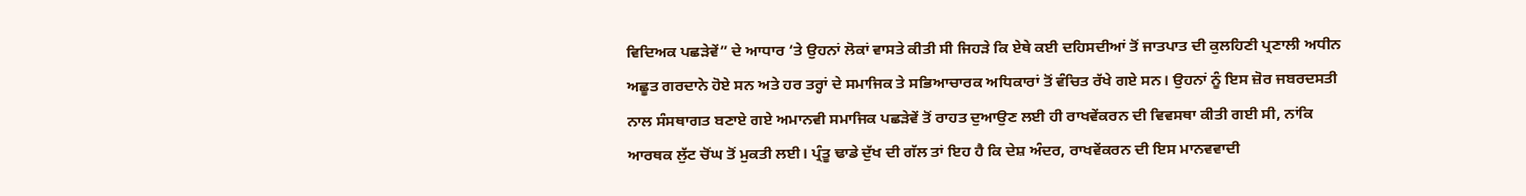ਵਿਦਿਅਕ ਪਛੜੇਵੇਂ” ਦੇ ਆਧਾਰ ‘ਤੇ ਉਹਨਾਂ ਲੋਕਾਂ ਵਾਸਤੇ ਕੀਤੀ ਸੀ ਜਿਹੜੇ ਕਿ ਏਥੇ ਕਈ ਦਹਿਸਦੀਆਂ ਤੋਂ ਜਾਤਪਾਤ ਦੀ ਕੁਲਹਿਣੀ ਪ੍ਰਣਾਲੀ ਅਧੀਨ ਅਛੂਤ ਗਰਦਾਨੇ ਹੋਏ ਸਨ ਅਤੇ ਹਰ ਤਰ੍ਹਾਂ ਦੇ ਸਮਾਜਿਕ ਤੇ ਸਭਿਆਚਾਰਕ ਅਧਿਕਾਰਾਂ ਤੋਂ ਵੰਚਿਤ ਰੱਖੇ ਗਏ ਸਨ। ਉਹਨਾਂ ਨੂੰ ਇਸ ਜ਼ੋਰ ਜਬਰਦਸਤੀ ਨਾਲ ਸੰਸਥਾਗਤ ਬਣਾਏ ਗਏ ਅਮਾਨਵੀ ਸਮਾਜਿਕ ਪਛੜੇਵੇਂ ਤੋਂ ਰਾਹਤ ਦੁਆਉਣ ਲਈ ਹੀ ਰਾਖਵੇਂਕਰਨ ਦੀ ਵਿਵਸਥਾ ਕੀਤੀ ਗਈ ਸੀ, ਨਾਂਕਿ ਆਰਥਕ ਲੁੱਟ ਚੋਂਘ ਤੋਂ ਮੁਕਤੀ ਲਈ। ਪ੍ਰੰਤੂ ਢਾਡੇ ਦੁੱਖ ਦੀ ਗੱਲ ਤਾਂ ਇਹ ਹੈ ਕਿ ਦੇਸ਼ ਅੰਦਰ, ਰਾਖਵੇਂਕਰਨ ਦੀ ਇਸ ਮਾਨਵਵਾਦੀ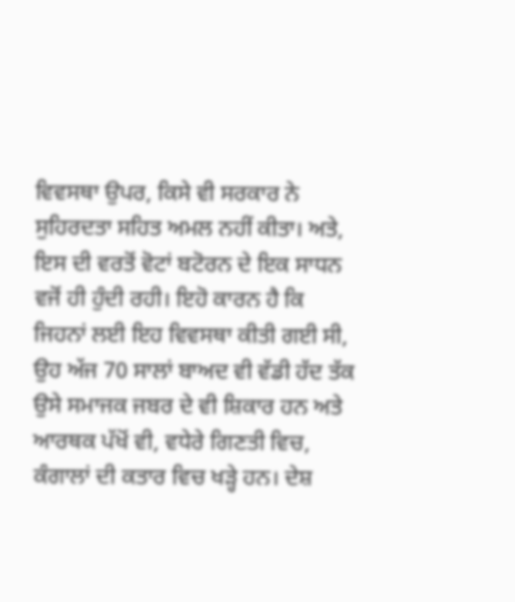ਵਿਵਸਥਾ ਉਪਰ, ਕਿਸੇ ਵੀ ਸਰਕਾਰ ਨੇ ਸੁਹਿਰਦਤਾ ਸਹਿਤ ਅਮਲ ਨਹੀਂ ਕੀਤਾ। ਅਤੇ, ਇਸ ਦੀ ਵਰਤੋਂ ਵੋਟਾਂ ਬਟੋਰਨ ਦੇ ਇਕ ਸਾਧਨ ਵਜੋਂ ਹੀ ਹੁੰਦੀ ਰਹੀ। ਇਹੋ ਕਾਰਨ ਹੈ ਕਿ ਜਿਹਨਾਂ ਲਈ ਇਹ ਵਿਵਸਥਾ ਕੀਤੀ ਗਈ ਸੀ, ਉਹ ਅੱਜ 70 ਸਾਲਾਂ ਬਾਅਦ ਵੀ ਵੱਡੀ ਹੱਦ ਤੱਕ ਉਸੇ ਸਮਾਜਕ ਜਬਰ ਦੇ ਵੀ ਸ਼ਿਕਾਰ ਹਨ ਅਤੇ ਆਰਥਕ ਪੱਖੋਂ ਵੀ, ਵਧੇਰੇ ਗਿਣਤੀ ਵਿਚ, ਕੰਗਾਲਾਂ ਦੀ ਕਤਾਰ ਵਿਚ ਖੜ੍ਹੇ ਹਨ। ਦੇਸ਼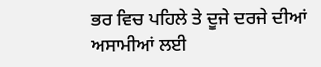ਭਰ ਵਿਚ ਪਹਿਲੇ ਤੇ ਦੂਜੇ ਦਰਜੇ ਦੀਆਂ ਅਸਾਮੀਆਂ ਲਈ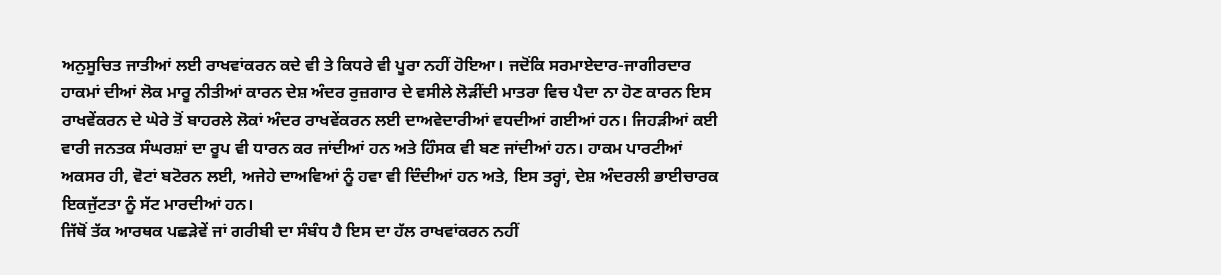ਅਨੁਸੂਚਿਤ ਜਾਤੀਆਂ ਲਈ ਰਾਖਵਾਂਕਰਨ ਕਦੇ ਵੀ ਤੇ ਕਿਧਰੇ ਵੀ ਪੂਰਾ ਨਹੀਂ ਹੋਇਆ। ਜਦੋਂਕਿ ਸਰਮਾਏਦਾਰ-ਜਾਗੀਰਦਾਰ ਹਾਕਮਾਂ ਦੀਆਂ ਲੋਕ ਮਾਰੂ ਨੀਤੀਆਂ ਕਾਰਨ ਦੇਸ਼ ਅੰਦਰ ਰੁਜ਼ਗਾਰ ਦੇ ਵਸੀਲੇ ਲੋੜੀਂਦੀ ਮਾਤਰਾ ਵਿਚ ਪੈਦਾ ਨਾ ਹੋਣ ਕਾਰਨ ਇਸ ਰਾਖਵੇਂਕਰਨ ਦੇ ਘੇਰੇ ਤੋਂ ਬਾਹਰਲੇ ਲੋਕਾਂ ਅੰਦਰ ਰਾਖਵੇਂਕਰਨ ਲਈ ਦਾਅਵੇਦਾਰੀਆਂ ਵਧਦੀਆਂ ਗਈਆਂ ਹਨ। ਜਿਹੜੀਆਂ ਕਈ ਵਾਰੀ ਜਨਤਕ ਸੰਘਰਸ਼ਾਂ ਦਾ ਰੂਪ ਵੀ ਧਾਰਨ ਕਰ ਜਾਂਦੀਆਂ ਹਨ ਅਤੇ ਹਿੰਸਕ ਵੀ ਬਣ ਜਾਂਦੀਆਂ ਹਨ। ਹਾਕਮ ਪਾਰਟੀਆਂ ਅਕਸਰ ਹੀ, ਵੋਟਾਂ ਬਟੋਰਨ ਲਈ, ਅਜੇਹੇ ਦਾਅਵਿਆਂ ਨੂੰ ਹਵਾ ਵੀ ਦਿੰਦੀਆਂ ਹਨ ਅਤੇ, ਇਸ ਤਰ੍ਹਾਂ, ਦੇਸ਼ ਅੰਦਰਲੀ ਭਾਈਚਾਰਕ ਇਕਜੁੱਟਤਾ ਨੂੰ ਸੱਟ ਮਾਰਦੀਆਂ ਹਨ।
ਜਿੱਥੋਂ ਤੱਕ ਆਰਥਕ ਪਛੜੇਵੇਂ ਜਾਂ ਗਰੀਬੀ ਦਾ ਸੰਬੰਧ ਹੈ ਇਸ ਦਾ ਹੱਲ ਰਾਖਵਾਂਕਰਨ ਨਹੀਂ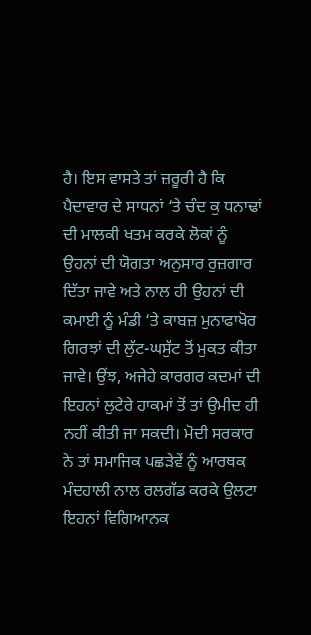ਹੈ। ਇਸ ਵਾਸਤੇ ਤਾਂ ਜ਼ਰੂਰੀ ਹੈ ਕਿ ਪੈਦਾਵਾਰ ਦੇ ਸਾਧਨਾਂ ‘ਤੇ ਚੰਦ ਕੁ ਧਨਾਢਾਂ ਦੀ ਮਾਲਕੀ ਖਤਮ ਕਰਕੇ ਲੋਕਾਂ ਨੂੰ ਉਹਨਾਂ ਦੀ ਯੋਗਤਾ ਅਨੁਸਾਰ ਰੁਜ਼ਗਾਰ ਦਿੱਤਾ ਜਾਵੇ ਅਤੇ ਨਾਲ ਹੀ ਉਹਨਾਂ ਦੀ ਕਮਾਈ ਨੂੰ ਮੰਡੀ ‘ਤੇ ਕਾਬਜ਼ ਮੁਨਾਫਾਖੋਰ ਗਿਰਝਾਂ ਦੀ ਲੁੱਟ-ਘਸੁੱਟ ਤੋਂ ਮੁਕਤ ਕੀਤਾ ਜਾਵੇ। ਉਂਝ, ਅਜੇਹੇ ਕਾਰਗਰ ਕਦਮਾਂ ਦੀ ਇਹਨਾਂ ਲੁਟੇਰੇ ਹਾਕਮਾਂ ਤੋਂ ਤਾਂ ਉਮੀਦ ਹੀ ਨਹੀਂ ਕੀਤੀ ਜਾ ਸਕਦੀ। ਮੋਦੀ ਸਰਕਾਰ ਨੇ ਤਾਂ ਸਮਾਜਿਕ ਪਛੜੇਵੇਂ ਨੂੰ ਆਰਥਕ ਮੰਦਹਾਲੀ ਨਾਲ ਰਲਗੱਡ ਕਰਕੇ ਉਲਟਾ ਇਹਨਾਂ ਵਿਗਿਆਨਕ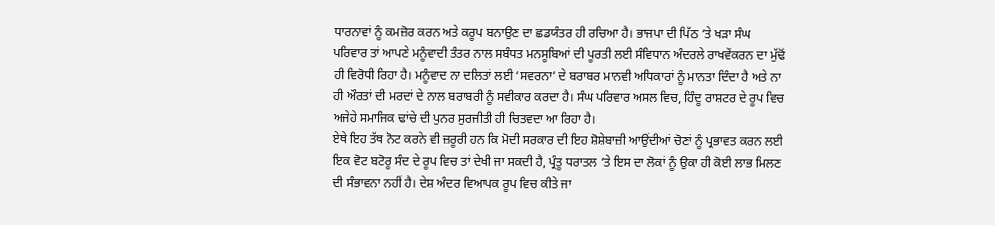ਧਾਰਨਾਵਾਂ ਨੂੰ ਕਮਜ਼ੋਰ ਕਰਨ ਅਤੇ ਕਰੂਪ ਬਨਾਉਣ ਦਾ ਛਡਯੰਤਰ ਹੀ ਰਚਿਆ ਹੈ। ਭਾਜਪਾ ਦੀ ਪਿੱਠ ‘ਤੇ ਖੜਾ ਸੰਘ ਪਰਿਵਾਰ ਤਾਂ ਆਪਣੇ ਮਨੂੰਵਾਦੀ ਤੰਤਰ ਨਾਲ ਸਬੰਧਤ ਮਨਸੂਬਿਆਂ ਦੀ ਪੂਰਤੀ ਲਈ ਸੰਵਿਧਾਨ ਅੰਦਰਲੇ ਰਾਖਵੇਂਕਰਨ ਦਾ ਮੁੱਢੋਂ ਹੀ ਵਿਰੋਧੀ ਰਿਹਾ ਹੈ। ਮਨੂੰਵਾਦ ਨਾ ਦਲਿਤਾਂ ਲਈ ‘ਸਵਰਨਾ’ ਦੇ ਬਰਾਬਰ ਮਾਨਵੀ ਅਧਿਕਾਰਾਂ ਨੂੰ ਮਾਨਤਾ ਦਿੰਦਾ ਹੈ ਅਤੇ ਨਾ ਹੀ ਔਰਤਾਂ ਦੀ ਮਰਦਾਂ ਦੇ ਨਾਲ ਬਰਾਬਰੀ ਨੂੰ ਸਵੀਕਾਰ ਕਰਦਾ ਹੈ। ਸੰਘ ਪਰਿਵਾਰ ਅਸਲ ਵਿਚ, ਹਿੰਦੂ ਰਾਸ਼ਟਰ ਦੇ ਰੂਪ ਵਿਚ ਅਜੇਹੇ ਸਮਾਜਿਕ ਢਾਂਚੇ ਦੀ ਪੁਨਰ ਸੁਰਜੀਤੀ ਹੀ ਚਿਤਵਦਾ ਆ ਰਿਹਾ ਹੈ।
ਏਥੇ ਇਹ ਤੱਥ ਨੋਟ ਕਰਨੇ ਵੀ ਜ਼ਰੂਰੀ ਹਨ ਕਿ ਮੋਦੀ ਸਰਕਾਰ ਦੀ ਇਹ ਸ਼ੋਸ਼ੇਬਾਜ਼ੀ ਆਉਂਦੀਆਂ ਚੋਣਾਂ ਨੂੰ ਪ੍ਰਭਾਵਤ ਕਰਨ ਲਈ ਇਕ ਵੋਟ ਬਟੋਰੂ ਸੰਦ ਦੇ ਰੂਪ ਵਿਚ ਤਾਂ ਦੇਖੀ ਜਾ ਸਕਦੀ ਹੈ, ਪ੍ਰੰਤੂ ਧਰਾਤਲ ‘ਤੇ ਇਸ ਦਾ ਲੋਕਾਂ ਨੂੰ ਉਕਾ ਹੀ ਕੋਈ ਲਾਭ ਮਿਲਣ ਦੀ ਸੰਭਾਵਨਾ ਨਹੀਂ ਹੈ। ਦੇਸ਼ ਅੰਦਰ ਵਿਆਪਕ ਰੂਪ ਵਿਚ ਕੀਤੇ ਜਾ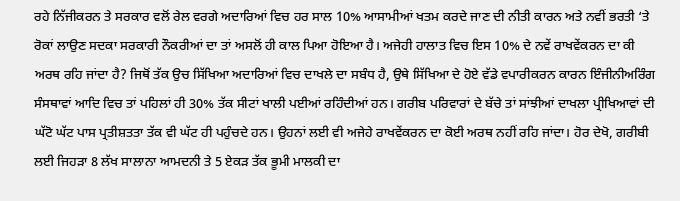ਰਹੇ ਨਿੱਜੀਕਰਨ ਤੇ ਸਰਕਾਰ ਵਲੋਂ ਰੇਲ ਵਰਗੇ ਅਦਾਰਿਆਂ ਵਿਚ ਹਰ ਸਾਲ 10% ਆਸਾਮੀਆਂ ਖਤਮ ਕਰਦੇ ਜਾਣ ਦੀ ਨੀਤੀ ਕਾਰਨ ਅਤੇ ਨਵੀਂ ਭਰਤੀ ‘ਤੇ ਰੋਕਾਂ ਲਾਉਣ ਸਦਕਾ ਸਰਕਾਰੀ ਨੌਕਰੀਆਂ ਦਾ ਤਾਂ ਅਸਲੋਂ ਹੀ ਕਾਲ ਪਿਆ ਹੋਇਆ ਹੈ। ਅਜੇਹੀ ਹਾਲਾਤ ਵਿਚ ਇਸ 10% ਦੇ ਨਵੇਂ ਰਾਖਵੇਂਕਰਨ ਦਾ ਕੀ ਅਰਥ ਰਹਿ ਜਾਂਦਾ ਹੈ? ਜਿਥੋਂ ਤੱਕ ਉਚ ਸਿੱਖਿਆ ਅਦਾਰਿਆਂ ਵਿਚ ਦਾਖਲੇ ਦਾ ਸਬੰਧ ਹੈ, ਉਥੇ ਸਿੱਖਿਆ ਦੇ ਹੋਏ ਵੱਡੇ ਵਪਾਰੀਕਰਨ ਕਾਰਨ ਇੰਜੀਨੀਅਰਿੰਗ ਸੰਸਥਾਵਾਂ ਆਦਿ ਵਿਚ ਤਾਂ ਪਹਿਲਾਂ ਹੀ 30% ਤੱਕ ਸੀਟਾਂ ਖਾਲੀ ਪਈਆਂ ਰਹਿੰਦੀਆਂ ਹਨ। ਗਰੀਬ ਪਰਿਵਾਰਾਂ ਦੇ ਬੱਚੇ ਤਾਂ ਸਾਂਝੀਆਂ ਦਾਖਲਾ ਪ੍ਰੀਖਿਆਵਾਂ ਦੀ ਘੱਟੋ ਘੱਟ ਪਾਸ ਪ੍ਰਤੀਸ਼ਤਤਾ ਤੱਕ ਵੀ ਘੱਟ ਹੀ ਪਹੁੰਚਦੇ ਹਨ। ਉਹਨਾਂ ਲਈ ਵੀ ਅਜੇਹੇ ਰਾਖਵੇਂਕਰਨ ਦਾ ਕੋਈ ਅਰਥ ਨਹੀਂ ਰਹਿ ਜਾਂਦਾ। ਹੋਰ ਦੇਖੋ, ਗਰੀਬੀ ਲਈ ਜਿਹੜਾ 8 ਲੱਖ ਸਾਲਾਨਾ ਆਮਦਨੀ ਤੇ 5 ਏਕੜ ਤੱਕ ਭੂਮੀ ਮਾਲਕੀ ਦਾ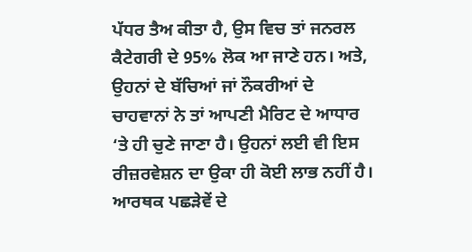ਪੱਧਰ ਤੈਅ ਕੀਤਾ ਹੈ, ਉਸ ਵਿਚ ਤਾਂ ਜਨਰਲ ਕੈਟੇਗਰੀ ਦੇ 95% ਲੋਕ ਆ ਜਾਣੇ ਹਨ। ਅਤੇ, ਉਹਨਾਂ ਦੇ ਬੱਚਿਆਂ ਜਾਂ ਨੌਕਰੀਆਂ ਦੇ ਚਾਹਵਾਨਾਂ ਨੇ ਤਾਂ ਆਪਣੀ ਮੈਰਿਟ ਦੇ ਆਧਾਰ ‘ਤੇ ਹੀ ਚੁਣੇ ਜਾਣਾ ਹੈ। ਉਹਨਾਂ ਲਈ ਵੀ ਇਸ ਰੀਜ਼ਰਵੇਸ਼ਨ ਦਾ ਉਕਾ ਹੀ ਕੋਈ ਲਾਭ ਨਹੀਂ ਹੈ। ਆਰਥਕ ਪਛੜੇਵੇਂ ਦੇ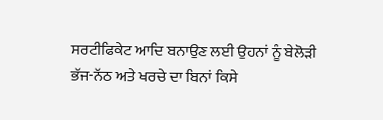ਸਰਟੀਫਿਕੇਟ ਆਦਿ ਬਨਾਉਣ ਲਈ ਉਹਨਾਂ ਨੂੰ ਬੇਲੋੜੀ ਭੱਜ-ਨੱਠ ਅਤੇ ਖਰਚੇ ਦਾ ਬਿਨਾਂ ਕਿਸੇ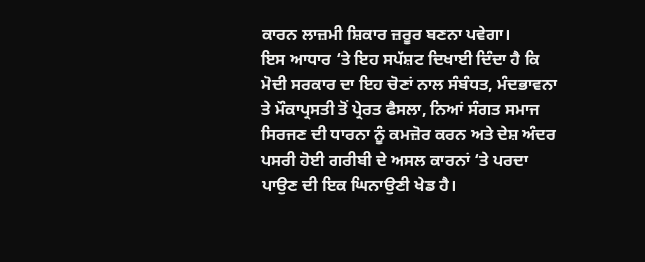ਕਾਰਨ ਲਾਜ਼ਮੀ ਸ਼ਿਕਾਰ ਜ਼ਰੂਰ ਬਣਨਾ ਪਵੇਗਾ।
ਇਸ ਆਧਾਰ ‘ਤੇ ਇਹ ਸਪੱਸ਼ਟ ਦਿਖਾਈ ਦਿੰਦਾ ਹੈ ਕਿ ਮੋਦੀ ਸਰਕਾਰ ਦਾ ਇਹ ਚੋਣਾਂ ਨਾਲ ਸੰਬੰਧਤ, ਮੰਦਭਾਵਨਾ ਤੇ ਮੌਕਾਪ੍ਰਸਤੀ ਤੋਂ ਪ੍ਰੇਰਤ ਫੈਸਲਾ, ਨਿਆਂ ਸੰਗਤ ਸਮਾਜ ਸਿਰਜਣ ਦੀ ਧਾਰਨਾ ਨੂੰ ਕਮਜ਼ੋਰ ਕਰਨ ਅਤੇ ਦੇਸ਼ ਅੰਦਰ ਪਸਰੀ ਹੋਈ ਗਰੀਬੀ ਦੇ ਅਸਲ ਕਾਰਨਾਂ ‘ਤੇ ਪਰਦਾ ਪਾਉਣ ਦੀ ਇਕ ਘਿਨਾਉਣੀ ਖੇਡ ਹੈ।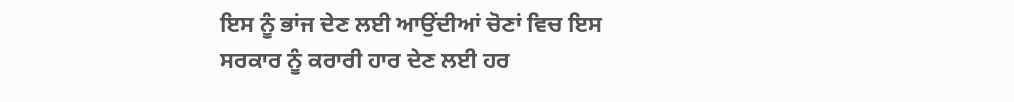ਇਸ ਨੂੰ ਭਾਂਜ ਦੇਣ ਲਈ ਆਉਂਦੀਆਂ ਚੋਣਾਂ ਵਿਚ ਇਸ ਸਰਕਾਰ ਨੂੰ ਕਰਾਰੀ ਹਾਰ ਦੇਣ ਲਈ ਹਰ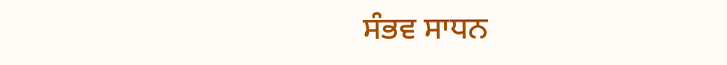ਸੰਭਵ ਸਾਧਨ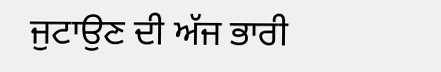ਜੁਟਾਉਣ ਦੀ ਅੱਜ ਭਾਰੀ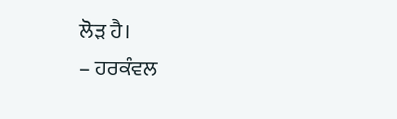ਲੋੜ ਹੈ।
– ਹਰਕੰਵਲ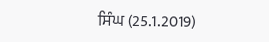ਸਿੰਘ (25.1.2019)